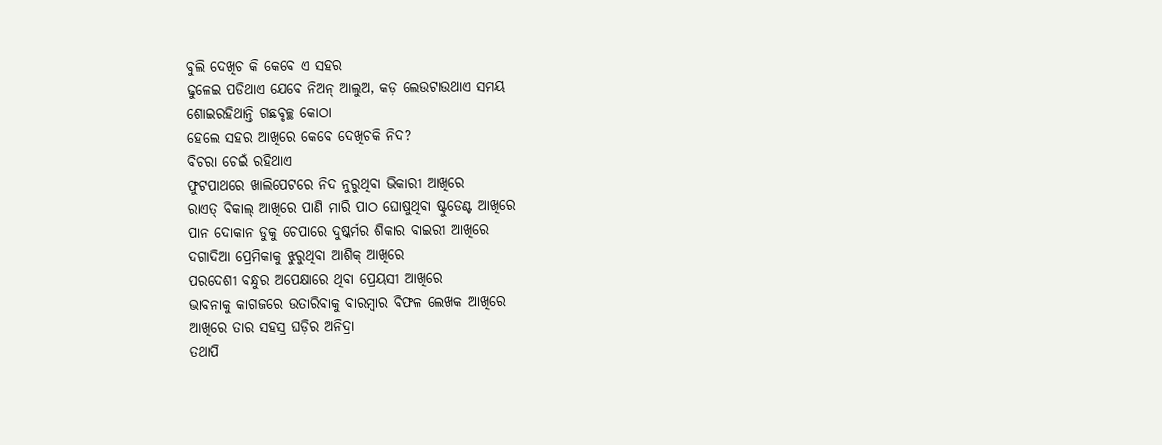ବୁଲି ଦେଖିଚ କି କେବେ ଏ ସହର
ଢୁଳେଇ ପଡିଥାଏ ଯେବେ ନିଅନ୍ ଆଲୁଅ, କଡ଼ ଲେଉଟାଉଥାଏ ସମୟ
ଶୋଇରହିଥାନ୍ତି ଗଛବୃଚ୍ଛ କୋଠା
ହେଲେ ସହର ଆଖିରେ କେବେ ଦେଖିଚକି ନିଦ?
ବିଚରା ଚେଇଁ ରହିଥାଏ
ଫୁଟପାଥରେ ଖାଲିପେଟରେ ନିଦ ନୁରୁଥିବା ଭିକାରୀ ଆଖିରେ
ରାଏତ୍ ବିକାଲ୍ ଆଖିରେ ପାଣି ମାରି ପାଠ ଘୋଷୁଥିବା ଷ୍ଟୁଡେଣ୍ଟ ଆଖିରେ
ପାନ ଦୋକାନ ଡୁକୁ ଚେପାରେ ଦୁଷ୍କର୍ମର ଶିକାର ବାଇରୀ ଆଖିରେ
ଦଗାଦିଆ ପ୍ରେମିକାକୁ ଝୁରୁଥିବା ଆଶିକ୍ ଆଖିରେ
ପରଦେଶୀ ବନ୍ଧୁର ଅପେକ୍ଷାରେ ଥିବା ପ୍ରେୟସୀ ଆଖିରେ
ଭାବନାକୁ କାଗଜରେ ଉତାରିବାକୁ ବାରମ୍ବାର ବିଫଳ ଲେଖକ ଆଖିରେ
ଆଖିରେ ତାର ସହସ୍ର ଘଡ଼ିର ଅନିଦ୍ରା
ତଥାପି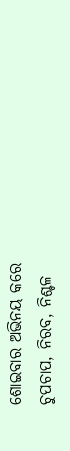ଶୋଇବାର ଅଭିନୟ କରେ
ଚୁପଚାପ, ନିରବ, ନିଶ୍ଚଳ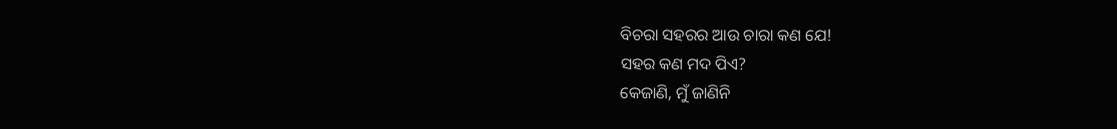ବିଚରା ସହରର ଆଉ ଚାରା କଣ ଯେ!
ସହର କଣ ମଦ ପିଏ?
କେଜାଣି, ମୁଁ ଜାଣିନି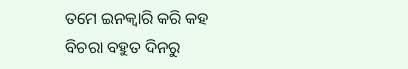ତମେ ଇନକ୍ୱାରି କରି କହ
ବିଚରା ବହୁତ ଦିନରୁ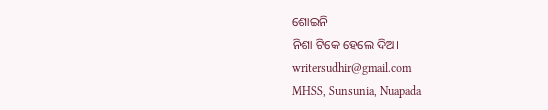ଶୋଇନି
ନିଶା ଟିକେ ହେଲେ ଦିଅ।
writersudhir@gmail.com
MHSS, Sunsunia, Nuapada